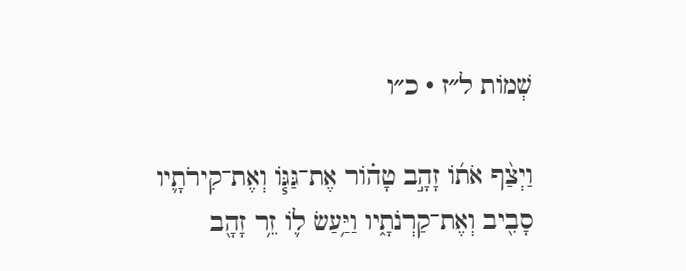שְׁמוֹת ל״ז · כ״ו

וַיְצַ֨ף אֹת֜וֹ זָהָ֣ב טָה֗וֹר אֶת־גַּגּ֧וֹ וְאֶת־קִירֹתָ֛יו סָבִ֖יב וְאֶת־קַרְנֹתָ֑יו וַיַּ֥עַשׂ ל֛וֹ זֵ֥ר זָהָ֖ב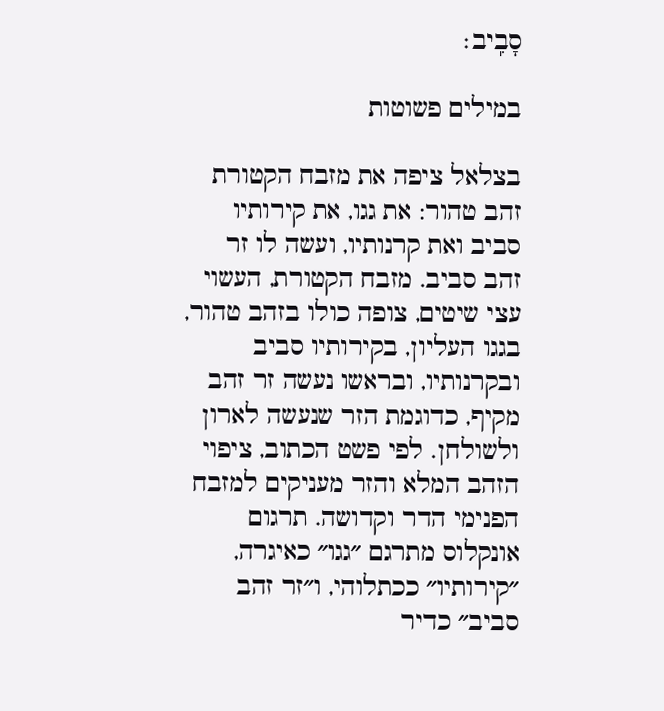סָבִֽיב׃

במילים פשוטות

בצלאל ציפה את מזבח הקטורת זהב טהור: את גגו, את קירותיו סביב ואת קרנותיו, ועשה לו זר זהב סביב. מזבח הקטורת, העשוי עצי שיטים, צופה כולו בזהב טהור, בגגו העליון, בקירותיו סביב ובקרנותיו, ובראשו נעשה זר זהב מקיף, כדוגמת הזר שנעשה לארון ולשולחן. לפי פשט הכתוב, ציפוי הזהב המלא והזר מעניקים למזבח הפנימי הדר וקדושה. תרגום אונקלוס מתרגם ״גגו״ כאיגרה, ״קירותיו״ ככתלוהי, ו״זר זהב סביב״ כדיר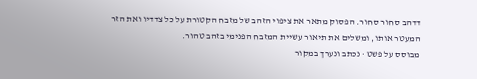דדהב סחור סחור. הפסוק מתאר את ציפוי הזהב של מזבח הקטורת על כל צדדיו ואת הזר המעטר אותו, ומשלים את תיאור עשיית המזבח הפנימי בזהב טהור.
מבוסס על פשט · נכתב ונערך במקור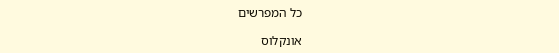כל המפרשים

אונקלוס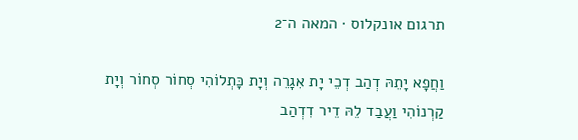תרגום אונקלוס · המאה ה־2

וַחֲפָא יָתֵהּ דְהַב דְכֵי יָת אִגָרֵה וְיָת כָּתְלוֹהִי סְחוֹר סְחוֹר וְיָת קַרְנוֹהִי וַעֲבַד לֵהּ דֵיר דִדְהַב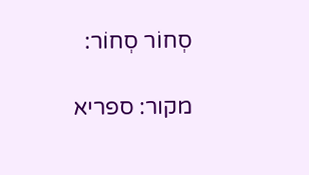סְחוֹר סְחוֹר:

מקור: ספריא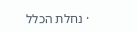· נחלת הכלל